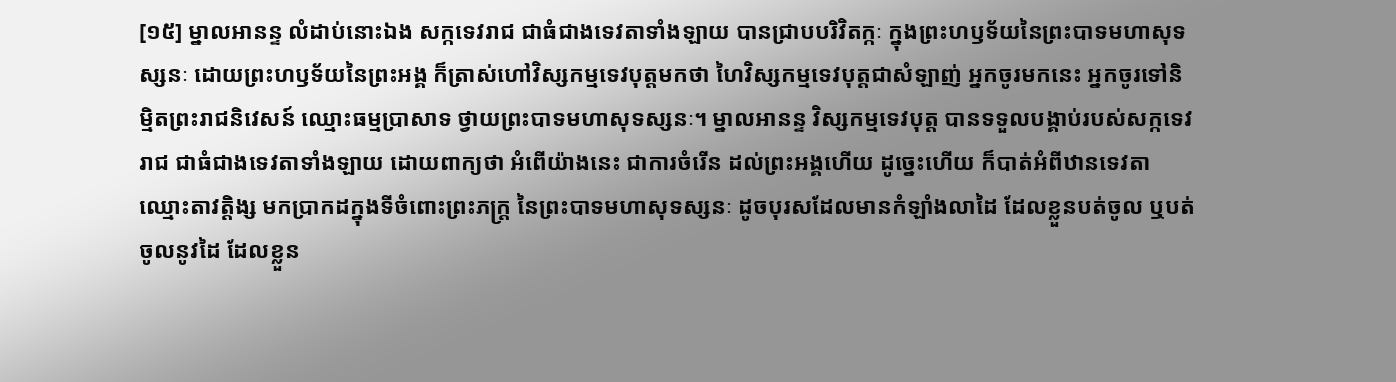[១៥] ម្នាលអានន្ទ លំដាប់នោះឯង សក្កទេវរាជ ជាធំជាងទេវតាទាំងឡាយ បានជ្រាបបរិវិតក្កៈ ក្នុងព្រះហឫទ័យនៃព្រះបាទមហាសុទស្សនៈ ដោយព្រះហឫទ័យនៃព្រះអង្គ ក៏ត្រាស់ហៅវិស្សកម្មទេវបុត្តមកថា ហៃវិស្សកម្មទេវបុត្តជាសំឡាញ់ អ្នកចូរមកនេះ អ្នកចូរទៅនិម្មិតព្រះរាជនិវេសន៍ ឈ្មោះធម្មប្រាសាទ ថ្វាយព្រះបាទមហាសុទស្សនៈ។ ម្នាលអានន្ទ វិស្សកម្មទេវបុត្ត បានទទួលបង្គាប់របស់សក្កទេវរាជ ជាធំជាងទេវតាទាំងឡាយ ដោយពាក្យថា អំពើយ៉ាងនេះ ជាការចំរើន ដល់ព្រះអង្គហើយ ដូច្នេះហើយ ក៏បាត់អំពីឋានទេវតាឈ្មោះតាវត្តិង្ស មកប្រាកដក្នុងទីចំពោះព្រះភក្ត្រ នៃព្រះបាទមហាសុទស្សនៈ ដូចបុរសដែលមានកំឡាំងលាដៃ ដែលខ្លួនបត់ចូល ឬបត់ចូលនូវដៃ ដែលខ្លួន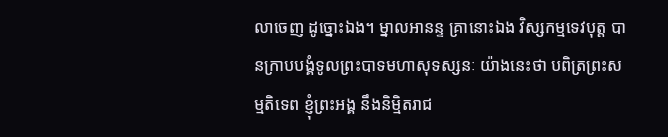លាចេញ ដូច្នោះឯង។ ម្នាលអានន្ទ គ្រានោះឯង វិស្សកម្មទេវបុត្ត បានក្រាបបង្គំទូលព្រះបាទមហាសុទស្សនៈ យ៉ាងនេះថា បពិត្រព្រះសម្មតិទេព ខ្ញុំព្រះអង្គ នឹងនិម្មិតរាជ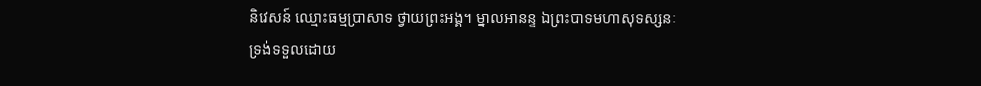និវេសន៍ ឈ្មោះធម្មប្រាសាទ ថ្វាយព្រះអង្គ។ ម្នាលអានន្ទ ឯព្រះបាទមហាសុទស្សនៈ ទ្រង់ទទួលដោយ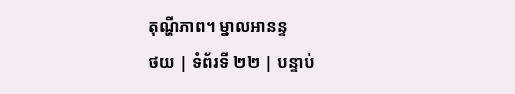តុណ្ហីភាព។ ម្នាលអានន្ទ
ថយ | ទំព័រទី ២២ | បន្ទាប់